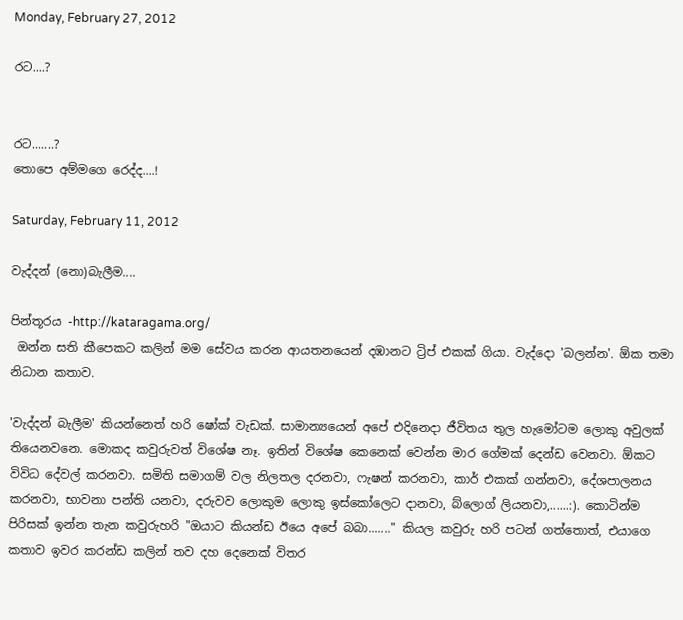Monday, February 27, 2012

රට....?


රට.......?
තොපෙ අම්මගෙ රෙද්ද....!

Saturday, February 11, 2012

වැද්දන් (නො)බැලීම....

පින්තූරය -http://kataragama.org/
 ඔන්න සති කීපෙකට කලින් මම සේවය කරන ආයතනයෙන් දඹානට ට්‍රිප් එකක් ගියා. වැද්දො 'බලන්න'. ඕක තමා නිධාන කතාව.

'වැද්දන් බැලීම' කියන්නෙත් හරි ෂෝක් වැඩක්. සාමාන්‍යයෙන් අපේ එදිනෙදා ජීවිතය තුල හැමෝටම ලොකු අවුලක් තියෙනවනෙ. මොකද කවුරුවත් විශේෂ නෑ. ඉතින් විශේෂ කෙනෙක් වෙන්න මාර ගේමක් දෙන්ඩ වෙනවා. ඕකට විවිධ දේවල් කරනවා. සමිති සමාගම් වල නිලතල දරනවා, ෆැෂන් කරනවා, කාර් එකක් ගන්නවා, දේශපාලනය කරනවා, භාවනා පන්ති යනවා, දරුවව ලොකුම ලොකු ඉස්කෝලෙට දානවා, බ්ලොග් ලියනවා,......:). කොටින්ම පිරිසක් ඉන්න තැන කවුරුහරි "ඔයාට කියන්ඩ ඊයෙ අපේ බබා......." කියල කවුරු හරි පටන් ගත්තොත්, එයාගෙ කතාව ඉවර කරන්ඩ කලින් තව දහ දෙනෙක් විතර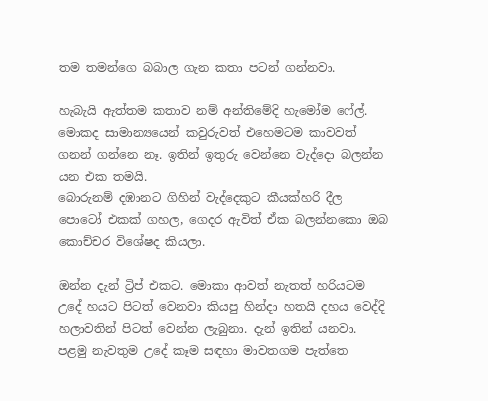තම තමන්ගෙ බබාල ගැන කතා පටන් ගන්නවා.

හැබැයි ඇත්තම කතාව නම් අන්තිමේදි හැමෝම ෆේල්. මොකද සාමාන්‍යයෙන් කවුරුවත් එහෙමටම කාවවත් ගනන් ගන්නෙ නෑ. ඉතින් ඉතුරු වෙන්නෙ වැද්දො බලන්න යන එක තමයි.
බොරුනම් දඹානට ගිහින් වැද්දෙකුට කීයක්හරි දීල පොටෝ එකක් ගහල, ගෙදර ඇවිත් ඒක බලන්නකො ඔබ කොච්චර විශේෂද කියලා.

ඔන්න දැන් ට්‍රිප් එකට. මොකා ආවත් නැතත් හරියටම උදේ හයට පිටත් වෙනවා කියපු හින්දා හතයි දහය වෙද්දි හලාවතින් පිටත් වෙන්න ලැබුනා. දැන් ඉතින් යනවා.  පළමු නැවතුම උදේ කෑම සඳහා මාවතගම පැත්තෙ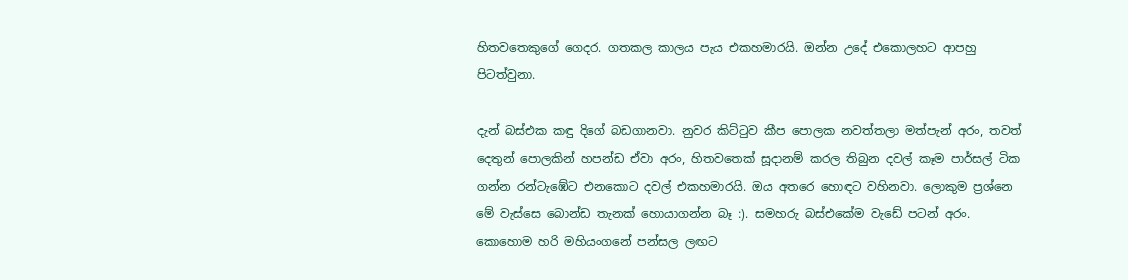හිතවතෙකුගේ ගෙදර. ගතකල කාලය පැය එකහමාරයි. ඔන්න උදේ එකොලහට ආපහු පිටත්වුනා.

දැන් බස්එක කඳු දිගේ බඩගානවා. නුවර කිට්ටුව කීප පොලක නවත්තලා මත්පැන් අරං, තවත් දෙතුන් පොලකින් හපන්ඩ ඒවා අරං, හිතවතෙක් සූදානම් කරල තිබුන දවල් කෑම පාර්සල් ටික ගන්න රන්ටැඹේට එනකොට දවල් එකහමාරයි. ඔය අතරෙ හොඳට වහිනවා. ලොකුම ප්‍රශ්නෙ මේ වැස්සෙ බොන්ඩ තැනක් හොයාගන්න බෑ :). සමහරු බස්එකේම වැඩේ පටන් අරං. කොහොම හරි මහියංගනේ පන්සල ලඟට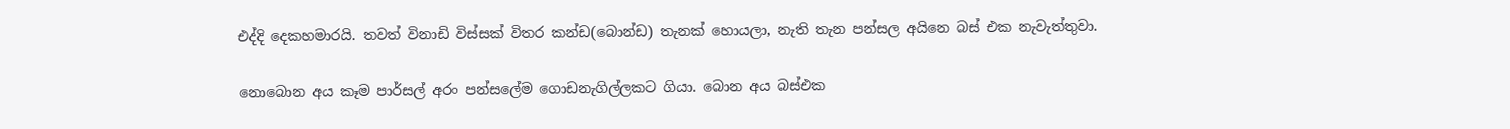එද්දි දෙකහමාරයි. තවත් විනාඩි විස්සක් විතර කන්ඩ(බොන්ඩ) තැනක් හොයලා, නැති තැන පන්සල අයිනෙ බස් එක නැවැත්තුවා.

නොබොන අය කෑම පාර්සල් අරං පන්සලේම ගොඩනැගිල්ලකට ගියා. බොන අය බස්එක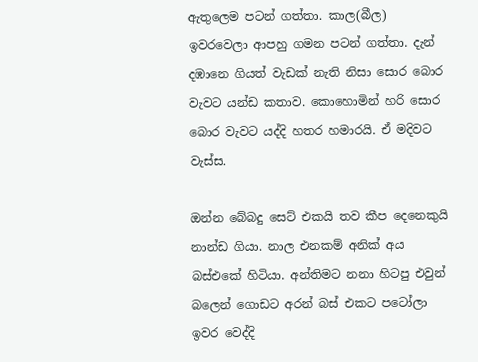ඇතුලෙම පටන් ගත්තා. කාල(බීල) ඉවරවෙලා ආපහු ගමන පටන් ගත්තා. දැන් දඹානෙ ගියත් වැඩක් නැති නිසා සොර බොර වැවට යන්ඩ කතාව. කොහොමින් හරි සොර බොර වැවට යද්දි හතර හමාරයි. ඒ මදිවට වැස්ස.

ඔන්න බේබදු සෙට් එකයි තව කීප දෙනෙකුයි නාන්ඩ ගියා. නාල එනකම් අනික් අය බස්එකේ හිටියා. අන්තිමට නනා හිටපු එවුන් බලෙන් ගොඩට අරන් බස් එකට පටෝලා ඉවර වෙද්දි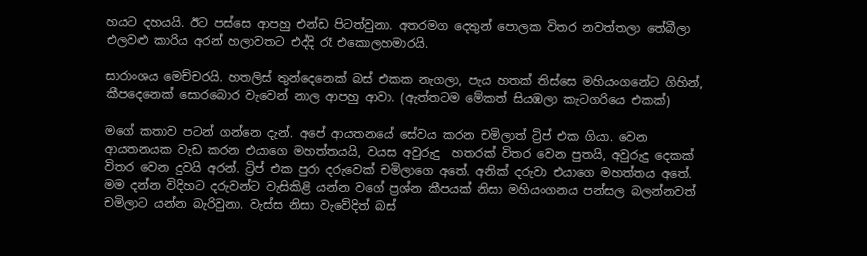හයට දහයයි. ඊට පස්සෙ ආපහු එන්ඩ පිටත්වුනා. අතරමග දෙතුන් පොලක විතර නවත්තලා තේබීලා එලවළු කාරිය අරන් හලාවතට එද්දි රෑ එකොලහමාරයි.

සාරාංශය මෙච්චරයි. හතලිස් තුන්දෙනෙක් බස් එකක නැගලා, පැය හතක් තිස්සෙ මහියංගනේට ගිහින්, කීපදෙනෙක් සොරබොර වැවෙන් නාල ආපහු ආවා. (ඇත්තටම මේකත් සියඹලා කැටගරියෙ එකක්)

මගේ කතාව පටන් ගන්නෙ දැන්. අපේ ආයතනයේ සේවය කරන චමිලාත් ට්‍රිප් එක ගියා. වෙන ආයතනයක වැඩ කරන එයාගෙ මහත්තයයි, වයස අවුරුදු  හතරක් විතර වෙන පුතයි, අවුරුදු දෙකක් විතර වෙන දුවයි අරන්. ට්‍රිප් එක පුරා දරුවෙක් චමිලාගෙ අතේ. අනික් දරුවා එයාගෙ මහත්තය අතේ. මම දන්න විදිහට දරුවන්ට වැසිකිළි යන්න වගේ ප්‍රශ්න කීපයක් නිසා මහියංගනය පන්සල බලන්නවත් චමිලාට යන්න බැරිවුනා. වැස්ස නිසා වැවේදිත් බස්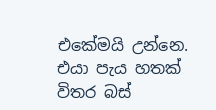එකේමයි උන්නෙ. එයා පැය හතක් විතර බස්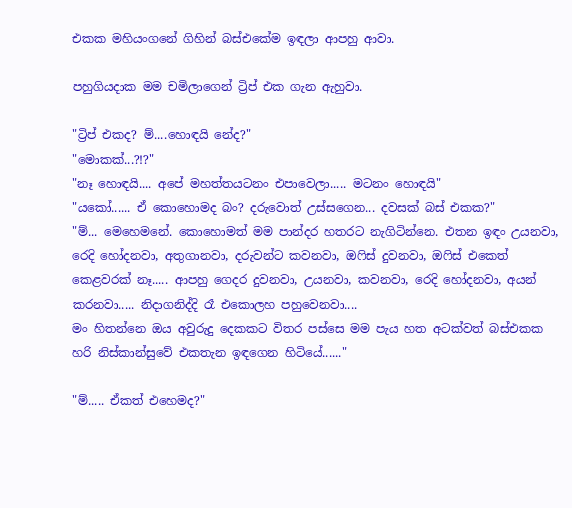එකක මහියංගනේ ගිහින් බස්එකේම ඉඳලා ආපහු ආවා.

පහුගියදාක මම චමිලාගෙන් ට්‍රිප් එක ගැන ඇහුවා.

"ට්‍රිප් එකද? ම්....හොඳයි නේද?"
"මොකක්...?!?"
"නෑ හොඳයි.... අපේ මහත්තයටනං එපාවෙලා..... මටනං හොඳයි"
"යකෝ...... ඒ කොහොමද බං? දරුවොත් උස්සගෙන... දවසක් බස් එකක?"
"ම්... මෙහෙමනේ. කොහොමත් මම පාන්දර හතරට නැගිටින්නෙ. එතන ඉඳං උයනවා, රෙදි හෝදනවා, අතුගානවා, දරුවන්ට කවනවා, ඔෆිස් දුවනවා, ඔෆිස් එකෙත් කෙළවරක් නෑ..... ආපහු ගෙදර දුවනවා, උයනවා, කවනවා, රෙදි හෝදනවා, අයන් කරනවා..... නිදාගනිද්දි රෑ එකොලහ පහුවෙනවා....
මං හිතන්නෙ ඔය අවුරුදු දෙකකට විතර පස්සෙ මම පැය හත අටක්වත් බස්එකක හරි නිස්කාන්සුවේ එකතැන ඉඳගෙන හිටියේ......"

"ම්..... ඒකත් එහෙමද?"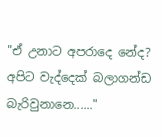"ඒ උනාට අපරාදෙ නේද? අපිට වැද්දෙක් බලාගන්ඩ බැරිවුනානෙ......"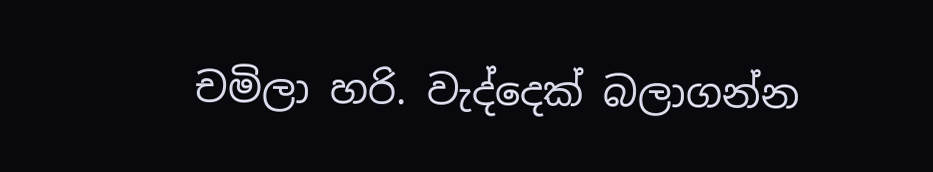චමිලා හරි. වැද්දෙක් බලාගන්න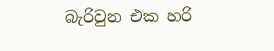බැරිවුන එක හරි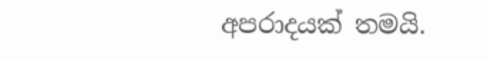අපරාදයක් තමයි.